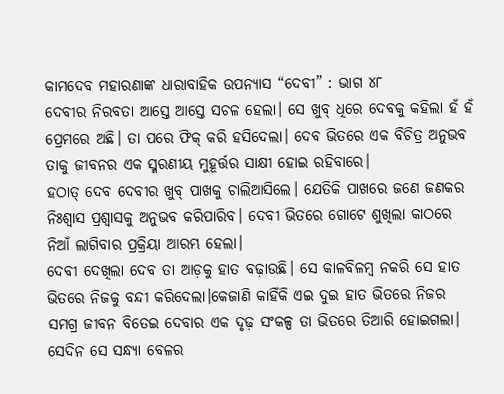କାମଦେବ ମହାରଣାଙ୍କ ଧାରାବାହିକ ଉପନ୍ୟାସ “ଦେବୀ” : ଭାଗ ୪୮
ଦେବୀର ନିରବତା ଆସ୍ତେ ଆସ୍ତେ ସଚଳ ହେଲା। ସେ ଖୁବ୍ ଧିରେ ଦେବକୁ କହିଲା ହଁ ହଁ ପ୍ରେମରେ ଅଛି। ତା ପରେ ଫିକ୍ କରି ହସିଦେଲା। ଦେବ ଭିତରେ ଏକ ବିଚିତ୍ର ଅନୁଭବ ତାକୁ ଜୀବନର ଏକ ସ୍ମରଣୀୟ ମୁହୂର୍ତ୍ତର ସାକ୍ଷୀ ହୋଇ ରହିବାରେ।
ହଠାତ୍ ଦେବ ଦେବୀର ଖୁବ୍ ପାଖକୁ ଚାଲିଆସିଲେ। ଯେତିକି ପାଖରେ ଜଣେ ଜଣକର ନିଃଶ୍ୱାସ ପ୍ରଶ୍ଵାସକୁ ଅନୁଭବ କରିପାରିବ। ଦେବୀ ଭିତରେ ଗୋଟେ ଶୁଖିଲା କାଠରେ ନିଆଁ ଲାଗିବାର ପ୍ରକ୍ରିୟା ଆରମ୍ଭ ହେଲା।
ଦେବୀ ଦେଖିଲା ଦେବ ତା ଆଡ଼କୁ ହାତ ବଢ଼ାଉଛି। ସେ କାଳବିଳମ୍ବ ନକରି ସେ ହାତ ଭିତରେ ନିଜକୁ ବନ୍ଦୀ କରିଦେଲା।କେଜାଣି କାହିଁକି ଏଇ ଦୁଇ ହାତ ଭିତରେ ନିଜର ସମଗ୍ର ଜୀବନ ବିତେଇ ଦେବାର ଏକ ଦୃଢ଼ ସଂକଳ୍ପ ତା ଭିତରେ ତିଆରି ହୋଇଗଲା।
ସେଦିନ ସେ ସନ୍ଧ୍ୟା ବେଳର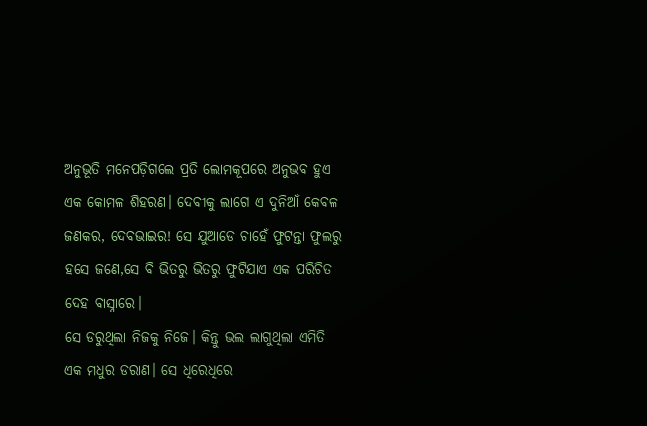ଅନୁଭୂତି ମନେପଡ଼ିଗଲେ ପ୍ରତି ଲୋମକୂପରେ ଅନୁଭବ ହୁଏ ଏକ କୋମଳ ଶିହରଣ। ଦେବୀକୁ ଲାଗେ ଏ ଦୁନିଆଁ କେବଳ ଜଣକର, ଦେବଭାଇର! ସେ ଯୁଆଡେ ଚାହେଁ ଫୁଟନ୍ତା ଫୁଲରୁ ହସେ ଜଣେ,ସେ ବି ଭିତରୁ ଭିତରୁ ଫୁଟିଯାଏ ଏକ ପରିଚିତ ଦେହ ବାସ୍ନାରେ।
ସେ ଡରୁଥିଲା ନିଜକୁ ନିଜେ। କିନ୍ତୁ ଭଲ ଲାଗୁଥିଲା ଏମିତି ଏକ ମଧୁର ଡରାଣ। ସେ ଧିରେଧିରେ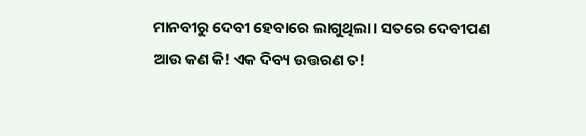ମାନବୀରୁ ଦେବୀ ହେବାରେ ଲାଗୁଥିଲା। ସତରେ ଦେବୀପଣ ଆଉ କଣ କି! ଏକ ଦିବ୍ୟ ଉତ୍ତରଣ ତ!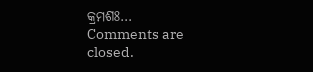କ୍ରମଶଃ…
Comments are closed.